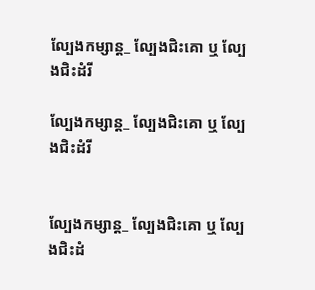ល្បែងកម្សាន្ត_ ល្បែងជិះគោ ឬ ល្បែងជិះដំរី

ល្បែងកម្សាន្ត_ ល្បែងជិះគោ ឬ ល្បែងជិះដំរី


ល្បែងកម្សាន្ត_ ល្បែងជិះគោ ឬ ល្បែងជិះដំ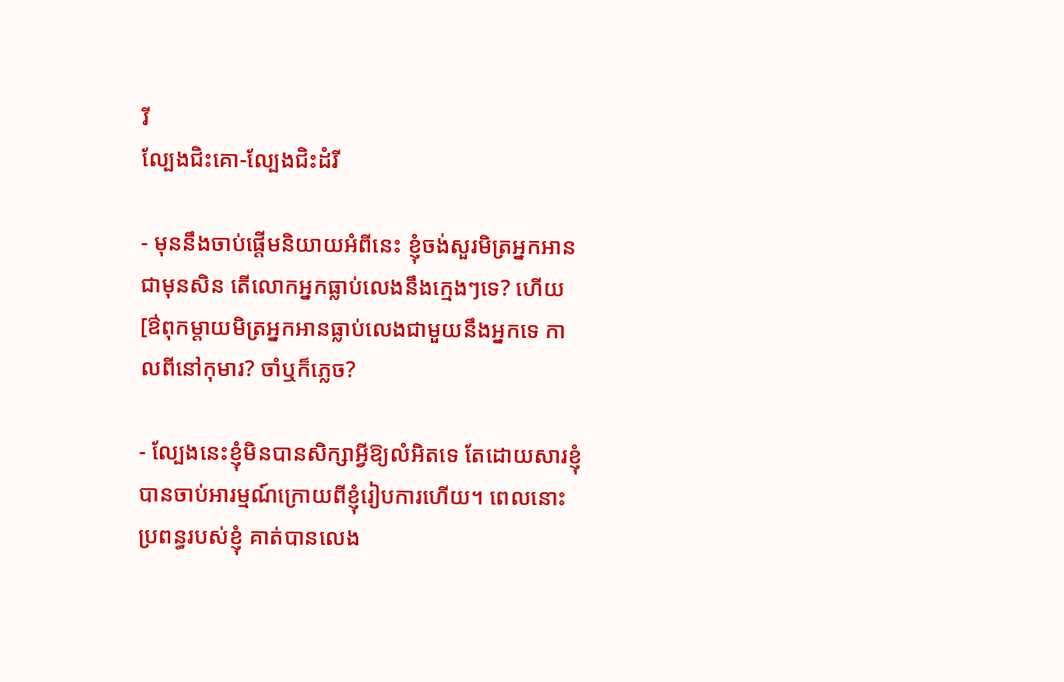រី
ល្បែងជិះគោ-ល្បែងជិះដំរី

- មុននឹងចាប់ផ្ដើមនិយាយអំពីនេះ ខ្ញុំចង់សួរមិត្រអ្នកអានជាមុនសិន តើលោកអ្នកធ្លាប់លេងនឹងក្មេងៗទេ? ហើយ[ឳពុកម្ដាយមិត្រអ្នកអានធ្លាប់លេងជាមួយនឹងអ្នកទេ កាលពីនៅកុមារ? ចាំឬក៏ភ្លេច?

- ល្បែងនេះខ្ញុំមិនបានសិក្សាអ្វីឱ្យលំអិតទេ តែដោយសារខ្ញុំបានចាប់អារម្មណ៍ក្រោយពីខ្ញុំរៀបការហើយ។ ពេលនោះ ប្រពន្ធរបស់ខ្ញុំ គាត់បានលេង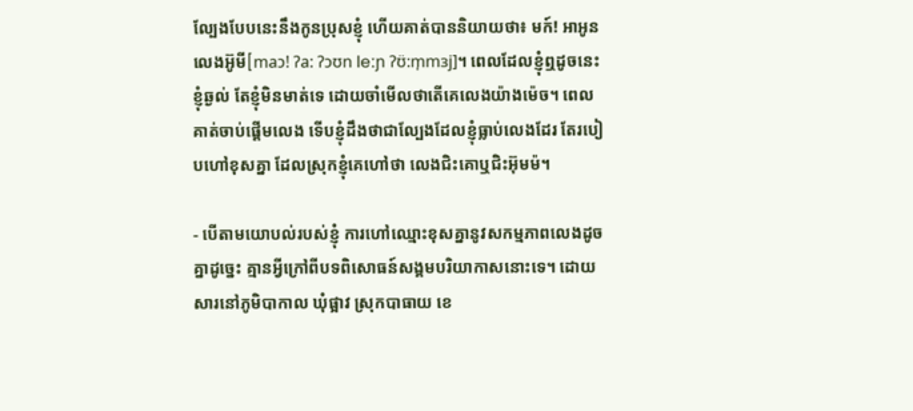ល្បែងបែបនេះនឹងកូនប្រុសខ្ញុំ ហើយគាត់បាននិយាយថា៖ មក៍! អាអូន លេងអ៊ូមី[maɔ! ʔa: ʔɔʊn leːɲ ʔʊ̈:m̩mɜj]។ ពេលដែលខ្ញុំឮដូចនេះ ខ្ញុំឆ្ងល់ តែខ្ញុំមិនមាត់ទេ ដោយចាំមើលថាតើគេលេងយ៉ាងម៉េច។ ពេល គាត់ចាប់ផ្ដើមលេង ទើបខ្ញុំដឹងថាជាល្បែងដែលខ្ញុំធ្លាប់លេងដែរ តែរបៀបហៅខុសគ្នា ដែលស្រុកខ្ញុំគេហៅថា លេងជិះគោឬជិះអ៊ុមម៉។

- បើតាមយោបល់របស់ខ្ញុំ ការហៅឈ្មោះខុសគ្នានូវសកម្មភាពលេងដូចគ្នាដូច្នេះ គ្មានអ្វីក្រៅពីបទពិសោធន៍សង្គមបរិយាកាសនោះទេ។ ដោយសារនៅភូមិបាកាល ឃុំផ្អាវ ស្រុកបាធាយ ខេ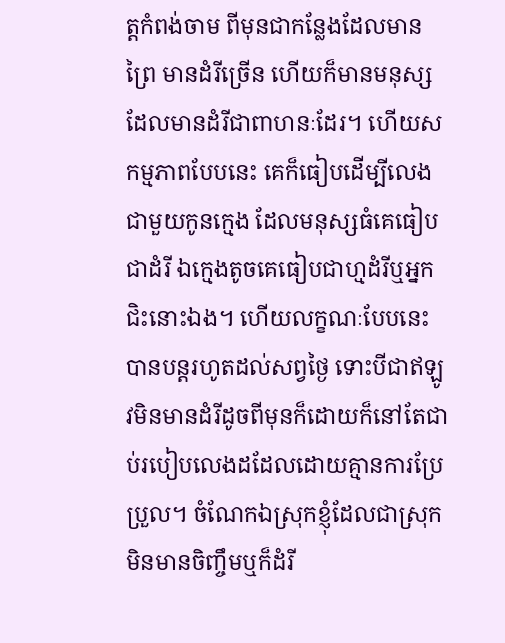ត្តកំពង់ចាម ពីមុនជាកន្លែងដែលមានព្រៃ មានដំរីច្រើន ហើយក៏មានមនុស្សដែលមានដំរីជាពាហនៈដែរ។ ហើយសកម្មភាពបែបនេះ គេក៏ធៀបដើម្បីលេងជាមួយកូនក្មេង ដែលមនុស្សធំគេធៀបជាដំរី ឯក្មេងតូចគេធៀបជាហ្មដំរីឬអ្នកជិះនោះឯង។ ហើយលក្ខណៈបែបនេះបានបន្តរហូតដល់សព្វថ្ងៃ ទោះបីជាឥឡូវមិនមានដំរីដូចពីមុនក៏ដោយក៏នៅតែជាប់របៀបលេងដដែលដោយគ្មានការប្រែប្រួល។ ចំណែកឯស្រុកខ្ញុំដែលជាស្រុកមិនមានចិញ្ចឹមឬក៏ដំរី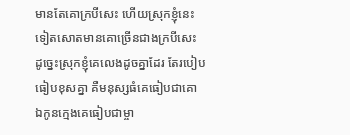មានតែគោក្របីសេះ ហើយស្រុកខ្ញុំនេះទៀតសោតមានគោច្រើនជាងក្របីសេះ ដូច្នេះស្រុកខ្ញុំគេលេងដូចគ្នាដែរ តែរបៀបធៀបខុសគ្នា គឺមនុស្សធំគេធៀបជាគោ ឯកូនក្មេងគេធៀបជាម្ចា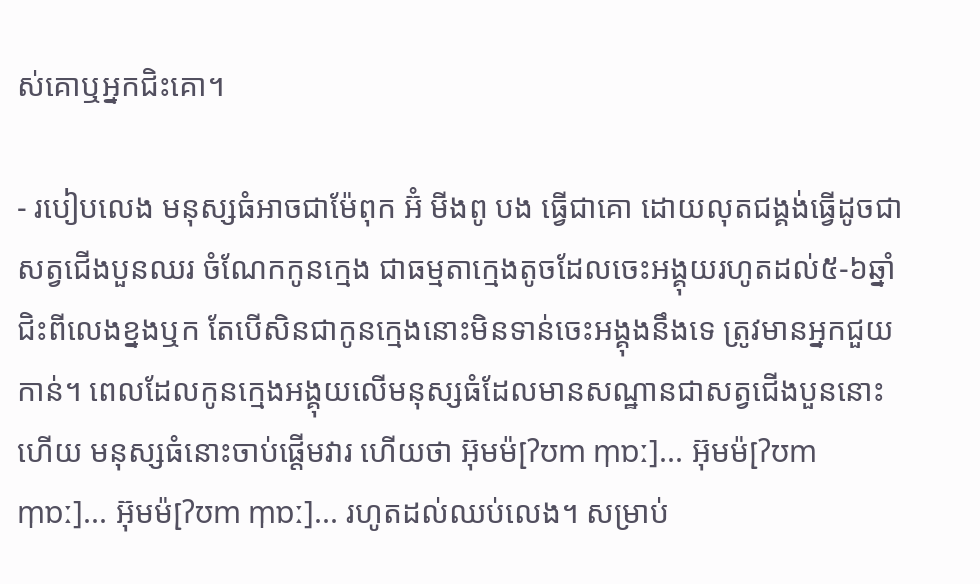ស់គោឬអ្នកជិះគោ។

- របៀបលេង មនុស្សធំអាចជាម៉ែពុក អ៊ំ មីងពូ បង ធ្វើជាគោ ដោយលុតជង្គង់ធ្វើដូចជាសត្វជើងបួនឈរ ចំណែកកូនក្មេង ជាធម្មតាក្មេងតូចដែលចេះអង្គុយរហូតដល់៥-៦ឆ្នាំ ជិះពីលេងខ្នងឬក តែបើសិនជាកូនក្មេងនោះមិនទាន់ចេះអង្គុងនឹងទេ ត្រូវមានអ្នកជួយកាន់។ ពេលដែលកូនក្មេងអង្គុយលើមនុស្សធំដែលមានសណ្ឋានជាសត្វជើងបួននោះហើយ មនុស្សធំនោះចាប់ផ្ដើមវារ ហើយថា អ៊ុមម៉[ʔʊm m̩ɒː]... អ៊ុមម៉[ʔʊm m̩ɒː]... អ៊ុមម៉[ʔʊm m̩ɒː]... រហូតដល់ឈប់លេង។ សម្រាប់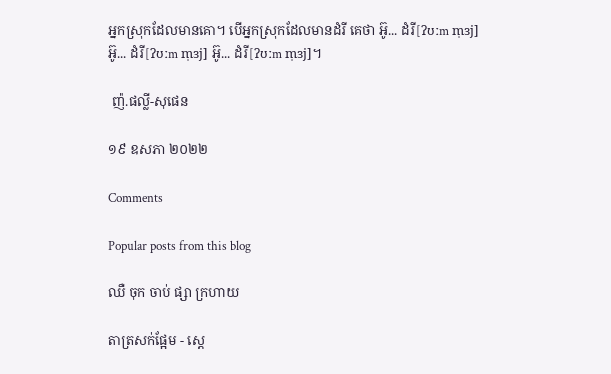អ្នកស្រុកដែលមានគោ។ បើអ្នកស្រុកដែលមានដំរី គេថា អ៊ូ... ដំរី[ʔʊːm m̩ɜj] អ៊ូ... ដំរី[ʔʊːm m̩ɜj] អ៊ូ... ដំរី[ʔʊːm m̩ɜj]។

 ញ៉.ផល្លី-សុផេន

១៩ ឧសភា ២០២២

Comments

Popular posts from this blog

ឈឺ ចុក ចាប់ ផ្សា ក្រហាយ

តាត្រសក់ផ្អែម - ស្ដេ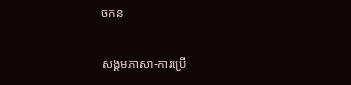ចកន

សង្គមភាសា-ការប្រើ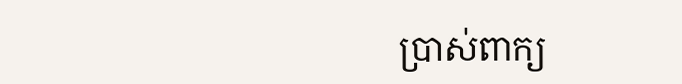ប្រាស់ពាក្យ